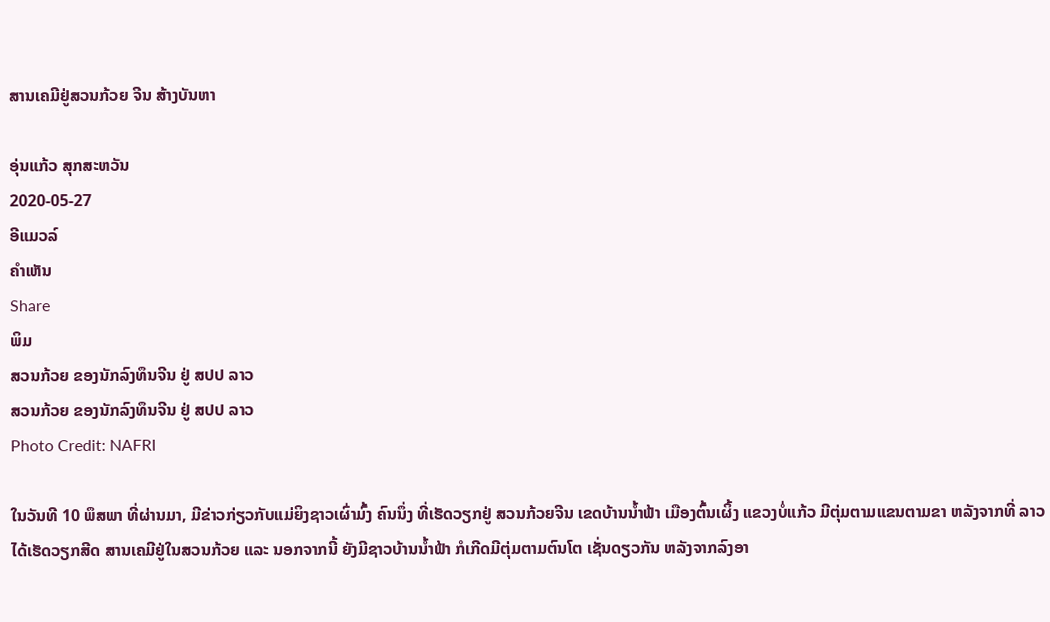ສານເຄມີຢູ່ສວນກ້ວຍ ຈີນ ສ້າງບັນຫາ

ອຸ່ນແກ້ວ ສຸກສະຫວັນ
2020-05-27
ອີແມວລ໌
ຄໍາເຫັນ
Share
ພິມ
ສວນກ້ວຍ ຂອງນັກລົງທຶນຈີນ ຢູ່ ສປປ ລາວ
ສວນກ້ວຍ ຂອງນັກລົງທຶນຈີນ ຢູ່ ສປປ ລາວ
Photo Credit: NAFRI

ໃນວັນທີ 10 ພຶສພາ ທີ່ຜ່ານມາ, ມີຂ່າວກ່ຽວກັບແມ່ຍິງຊາວເຜົ່າມົ້ງ ຄົນນຶ່ງ ທີ່ເຮັດວຽກຢູ່ ສວນກ້ວຍຈີນ ເຂດບ້ານນ້ຳຟ້າ ເມືອງຕົ້ນເຜິ້ງ ແຂວງບໍ່ແກ້ວ ມີຕຸ່ມຕາມແຂນຕາມຂາ ຫລັງຈາກທີ່ ລາວໄດ້ເຮັດວຽກສີດ ສານເຄມີຢູ່ໃນສວນກ້ວຍ ແລະ ນອກຈາກນີ້ ຍັງມີຊາວບ້ານນ້ຳຟ້າ ກໍເກີດມີຕຸ່ມຕາມຕົນໂຕ ເຊັ່ນດຽວກັນ ຫລັງຈາກລົງອາ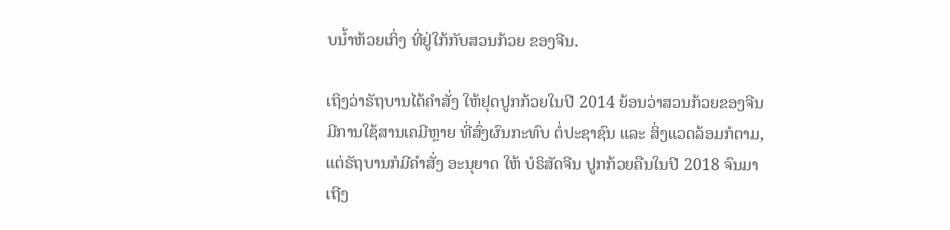ບນ້ຳຫ້ວຍເກິ່ງ ທີ່ຢູ່ໃກ້ກັບສວນກ້ວຍ ຂອງຈີນ.

ເຖິງວ່າຣັຖບານໄດ້ຄຳສັ່ງ ໃຫ້ຢຸດປູກກ້ວຍໃນປີ 2014 ຍ້ອນວ່າສວນກ້ວຍຂອງຈີນ ມີການໃຊ້ສານເຄມີຫຼາຍ ທີ່ສົ່ງຜົນກະທົບ ຕໍ່ປະຊາຊົນ ແລະ ສິ່ງແວດລ້ອມກໍຕາມ, ແຕ່ຣັຖບານກໍມີຄຳສັ່ງ ອະນຸຍາດ ໃຫ້ ບໍຣິສັດຈີນ ປູກກ້ວຍຄືນໃນປີ 2018 ຈົນມາເຖີງ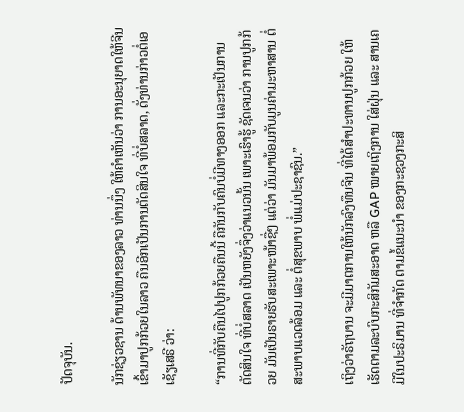ປັດຈຸບັນ.

ນັກຊ່ຽວຊານ ດ້ານພັທນາຂອງລາວ ທ່ານນຶ່ງ ໃຫ້ຄຳເຫັນວ່າ ການອະນຸຍາດໃຫ້ຈີນ ເຂົ້າມາປູກກ້ວຍໃນລາວ ຄືນອີກເປັນການຕັດສິນໃຈ ທີ່ບໍ່ສລາດ, ດັ່ງທ່ານກ່າວຕໍ່ເອເຊັຽເສຣີ ວ່າ:

“ການທີ່ກັບຄືນໄປປູກກ້ວຍຄືນນີ້ ຄືກັນກັບຄົນບໍ່ມີທາງອອກ ແລະກະເປັນການຕັດສິນໃຈ ທີ່ບໍ່ສລາດ ເປັນຫຍັງຈຶ່ງວ່າແນວນັ້ນ ເພາະເຮົາຮູ້ ຊັດເຈນວ່າ ການປູກກ້ວຍ ມັນເປັນຣາຍຮັບສະເພາະໜ້າຊື່ໆ ແຕ່ວ່າ ມັນມາພ້ອມກັບມູນຄ່າມະຫາສານ ຕໍ່ສະພາບແວດລ້ອມ ແລະ ຕໍ່ສຸຂພາບ ພໍ່ແມ່ປະຊາຊົນ.”

ເຖິງວ່າຣັຖບານ ຈະມີມາຕການໃຫ້ນັກລົງທຶນຈີນ ທີ່ໄດ້ສຳປະທານປູກກ້ວຍ ໃຫ້ເຮັດຕາມລະບົບກະສິກັມສະອາດ ຫລື GAP ໝາຍເຖິງການ ໃສ່ຝຸ່ນ ແລະ ສານເຄມີໃນປະຣິມານ ທີ່ຈຳກັດ ຕາມຂໍ້ແນະນຳ ຂອງກະຊວງກະສິ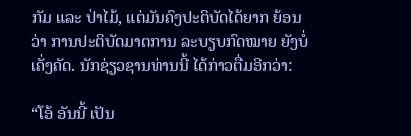ກັມ ແລະ ປ່າໄມ້, ແຕ່ມັນຄົງປະຕິບັດໄດ້ຍາກ ຍ້ອນວ່າ ການປະຕິບັດມາຕການ ລະບຽບກົດໝາຍ ຍັງບໍ່ເຄັ່ງຄັດ. ນັກຊ່ຽວຊານທ່ານນີ້ ໄດ້ກ່າວຕື່ມອີກວ່າ:

“ໂອ້ ອັນນີ້ ເປັນ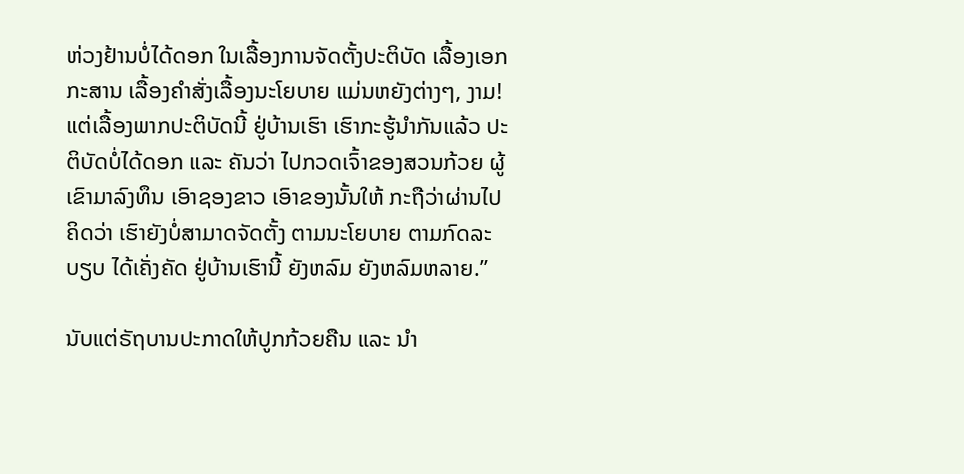ຫ່ວງຢ້ານບໍ່ໄດ້ດອກ ໃນເລື້ອງການຈັດຕັ້ງປະຕິບັດ ເລື້ອງເອກກະສານ ເລື້ອງຄຳສັ່ງເລື້ອງນະໂຍບາຍ ແມ່ນຫຍັງຕ່າງໆ, ງາມ! ແຕ່ເລື້ອງພາກປະຕິບັດນີ້ ຢູ່ບ້ານເຮົາ ເຮົາກະຮູ້ນຳກັນແລ້ວ ປະຕິບັດບໍ່ໄດ້ດອກ ແລະ ຄັນວ່າ ໄປກວດເຈົ້າຂອງສວນກ້ວຍ ຜູ້ເຂົາມາລົງທຶນ ເອົາຊອງຂາວ ເອົາຂອງນັ້ນໃຫ້ ກະຖືວ່າຜ່ານໄປ ຄິດວ່າ ເຮົາຍັງບໍ່ສາມາດຈັດຕັ້ງ ຕາມນະໂຍບາຍ ຕາມກົດລະບຽບ ໄດ້ເຄັ່ງຄັດ ຢູ່ບ້ານເຮົານີ້ ຍັງຫລົມ ຍັງຫລົມຫລາຍ.”

ນັບແຕ່ຣັຖບານປະກາດໃຫ້ປູກກ້ວຍຄືນ ແລະ ນຳ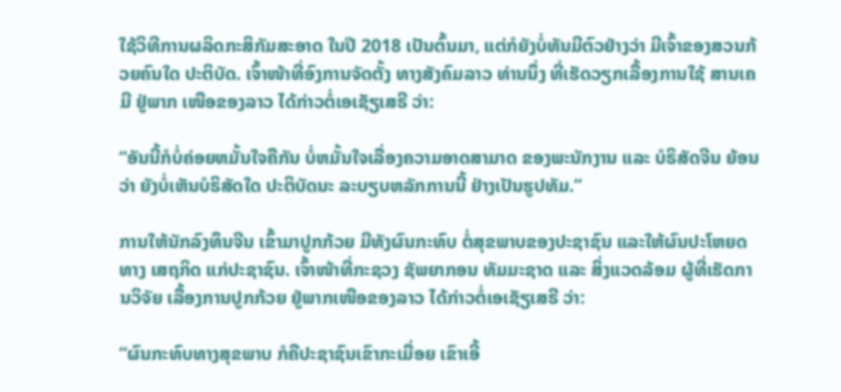ໃຊ້ວິທີການຜລິດກະສິກັມສະອາດ ໃນປີ 2018 ເປັນຕົ້ນມາ, ແຕ່ກໍຍັງບໍ່ທັນມີຕົວຢ່າງວ່າ ມີເຈົ້າຂອງສວນກ້ວຍຄົນໃດ ປະຕິບັດ. ເຈົ້າໜ້າທີ່ອົງການຈັດຕັ້ງ ທາງສັງຄົມລາວ ທ່ານນຶ່ງ ທີ່ເຮັດວຽກເລື້ອງການໃຊ້ ສານເຄມີ ຢູ່ພາກ ເໜືອຂອງລາວ ໄດ້ກ່າວຕໍ່ເອເຊັຽເສຣີ ວ່າ:

“ອັນນີ້ກໍບໍ່ຄ່ອຍຫມັ້ນໃຈຄືກັນ ບໍ່ຫມັ້ນໃຈເລື່ອງຄວາມອາດສາມາດ ຂອງພະນັກງານ ແລະ ບໍຣິສັດຈີນ ຍ້ອນວ່າ ຍັງບໍ່ເຫັນບໍຣິສັດໃດ ປະຕິບັດນະ ລະບຽບຫລັກການນີ້ ຢ່າງເປັນຮູປທັມ.”

ການໃຫ້ນັກລົງທຶນຈີນ ເຂົ້າມາປູກກ້ວຍ ມີທັງຜົນກະທົບ ຕໍ່ສຸຂພາບຂອງປະຊາຊົນ ແລະໃຫ້ຜົນປະໂຫຍດທາງ ເສຖກິດ ແກ່ປະຊາຊົນ. ເຈົ້າໜ້າທີ່ກະຊວງ ຊັພຍາກອນ ທັມມະຊາດ ແລະ ສິ່ງແວດລ້ອມ ຜູ້ທີ່ເຮັດການວິຈັຍ ເລື້ອງການປູກກ້ວຍ ຢູ່ພາກເໜືອຂອງລາວ ໄດ້ກ່າວຕໍ່ເອເຊັຽເສຣີ ວ່າ:

“ຜົນກະທົບທາງສຸຂພາບ ກໍຄືປະຊາຊົນເຂົາກະເມື່ອຍ ເຂົາເອີ້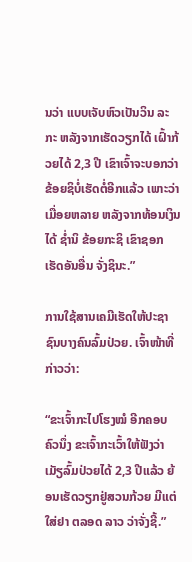ນວ່າ ແບບເຈັບຫົວເປັນວິນ ລະກະ ຫລັງຈາກເຮັດວຽກໄດ້ ເຝົ້າກ້ວຍໄດ້ 2,3 ປີ ເຂົາເຈົ້າຈະບອກວ່າ ຂ້ອຍຊິບໍ່ເຮັດຕໍ່ອີກແລ້ວ ເພາະວ່າ ເມື່ອຍຫລາຍ ຫລັງຈາກທ້ອນເງິນໄດ້ ຊ່ຳນິ ຂ້ອຍກະຊິ ເຂົາຊອກເຮັດອັນອື່ນ ຈັ່ງຊິນະ.”

ການໃຊ້ສານເຄມີເຮັດໃຫ້ປະຊາຊົນບາງຄົນລົ້ມປ່ວຍ. ເຈົ້າໜ້າທີ່ກ່າວວ່າ:

“ຂະເຈົ້າກະໄປໂຮງໝໍ ອີກຄອບຄົວນຶ່ງ ຂະເຈົ້າກະເວົ້າໃຫ້ຟັງວ່າ ເມັຽລົ້ມປ່ວຍໄດ້ 2,3 ປີແລ້ວ ຍ້ອນເຮັດວຽກຢູ່ສວນກ້ວຍ ມີແຕ່ໃສ່ຢາ ຕລອດ ລາວ ວ່າຈັ່ງຊີ້.”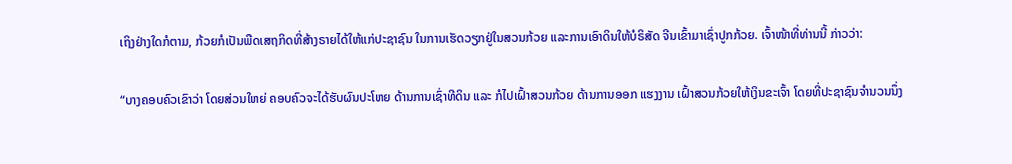ເຖິງຢ່າງໃດກໍຕາມ, ກ້ວຍກໍເປັນພືດເສຖກິດທີ່ສ້າງຣາຍໄດ້ໃຫ້ແກ່ປະຊາຊົນ ໃນການເຮັດວຽກຢູ່ໃນສວນກ້ວຍ ແລະການເອົາດິນໃຫ້ບໍຣິສັດ ຈີນເຂົ້າມາເຊົ່າປູກກ້ວຍ. ເຈົ້າໜ້າທີ່ທ່ານນີ້ ກ່າວວ່າ:

“ບາງຄອບຄົວເຂົາວ່າ ໂດຍສ່ວນໃຫຍ່ ຄອບຄົວຈະໄດ້ຮັບຜົນປະໂຫຍ ດ້ານການເຊົ່າທີດິນ ແລະ ກໍໄປເຝົ້າສວນກ້ວຍ ດ້ານການອອກ ແຮງງານ ເຝົ້າສວນກ້ວຍໃຫ້ເງິນຂະເຈົ້າ ໂດຍທີ່ປະຊາຊົນຈຳນວນນຶ່ງ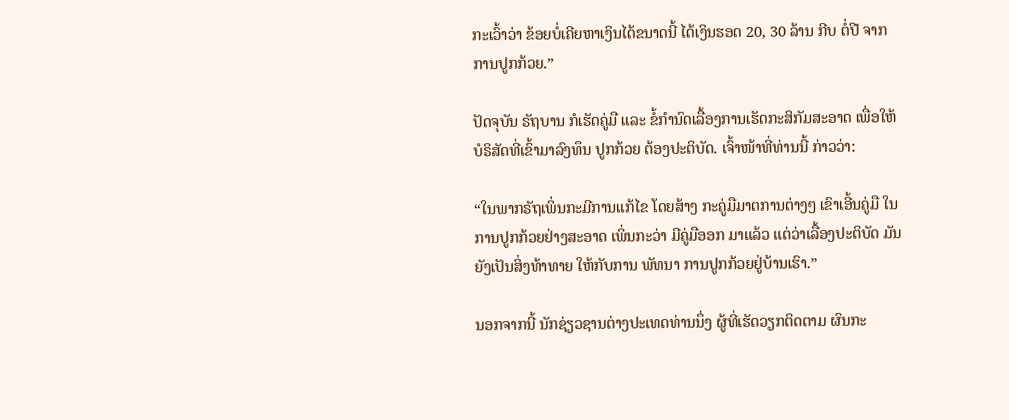ກະເວົ້າວ່າ ຂ້ອຍບໍ່ເຄີຍຫາເງິນໄດ້ຂນາດນີ້ ໄດ້ເງິນຮອດ 20, 30 ລ້ານ ກີບ ຕໍ່ປີ ຈາກການປູກກ້ວຍ.”

ປັດຈຸບັນ ຣັຖບານ ກໍເຮັດຄູ່ມື ແລະ ຂໍ້ກຳນົດເລື້ອງການເຮັດກະສິກັມສະອາດ ເພື່ອໃຫ້ບໍຣິສັດທີ່ເຂົ້າມາລົງທຶນ ປູກກ້ວຍ ຕ້ອງປະຕິບັດ. ເຈົ້າໜ້າທີ່ທ່ານນີ້ ກ່າວວ່າ:

“ໃນພາກຣັຖເພິ່ນກະມີການແກ້ໄຂ ໂດຍສ້າງ ກະຄູ່ມືມາຕການຕ່າງໆ ເຂົາເອີ້ນຄູ່ມື ໃນການປູກກ້ວຍຢ່າງສະອາດ ເພິ່ນກະວ່າ ມີຄູ່ມືອອກ ມາແລ້ວ ແຕ່ວ່າເລື້ອງປະຕິບັດ ມັນຍັງເປັນສິ່ງທ້າທາຍ ໃຫ້ກັບການ ພັທນາ ການປູກກ້ວຍຢູ່ບ້ານເຮົາ.”

ນອກຈາກນີ້ ນັກຊ່ຽວຊານຕ່າງປະເທດທ່ານນຶ່ງ ຜູ້ທີ່ເຮັດວຽກຕິດຕາມ ຜົນກະ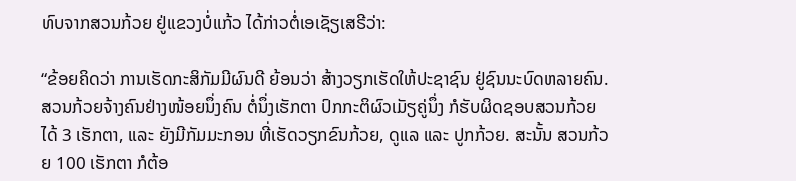ທົບຈາກສວນກ້ວຍ ຢູ່ແຂວງບໍ່ແກ້ວ ໄດ້ກ່າວຕໍ່ເອເຊັຽເສຣີວ່າ:

“ຂ້ອຍຄິດວ່າ ການເຮັດກະສິກັມມີຜົນດີ ຍ້ອນວ່າ ສ້າງວຽກເຮັດໃຫ້ປະຊາຊົນ ຢູ່ຊົນນະບົດຫລາຍຄົນ. ສວນກ້ວຍຈ້າງຄົນຢ່າງໜ້ອຍນຶ່ງຄົນ ຕໍ່ນຶ່ງເຮັກຕາ ປົກກະຕິຜົວເມັຽຄູ່ນຶ່ງ ກໍຮັບຜິດຊອບສວນກ້ວຍໄດ້ 3 ເຮັກຕາ, ແລະ ຍັງມີກັມມະກອນ ທີ່ເຮັດວຽກຂົນກ້ວຍ, ດູແລ ແລະ ປູກກ້ວຍ. ສະນັ້ນ ສວນກ້ວຍ 100 ເຮັກຕາ ກໍຕ້ອ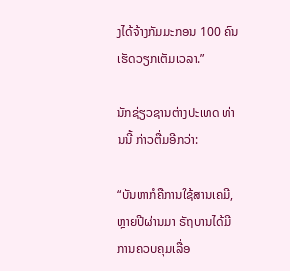ງໄດ້ຈ້າງກັມມະກອນ 100 ຄົນ ເຮັດວຽກເຕັມເວລາ.”

ນັກຊ່ຽວຊານຕ່າງປະເທດ ທ່ານນີ້ ກ່າວຕື່ມອີກວ່າ:

“ບັນຫາກໍຄືການໃຊ້ສານເຄມີ, ຫຼາຍປີຜ່ານມາ ຣັຖບານໄດ້ມີການຄວບຄຸມເລື່ອ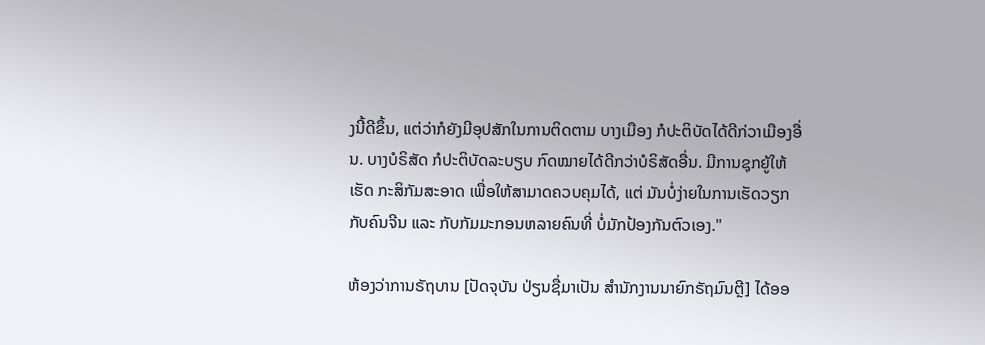ງນີ້ດີຂຶ້ນ, ແຕ່ວ່າກໍຍັງມີອຸປສັກໃນການຕິດຕາມ ບາງເມືອງ ກໍປະຕິບັດໄດ້ດີກ່ວາເມືອງອື່ນ. ບາງບໍຣິສັດ ກໍປະຕິບັດລະບຽບ ກົດໝາຍໄດ້ດີກວ່າບໍຣິສັດອື່ນ. ມີການຊຸກຍູ້ໃຫ້ເຮັດ ກະສິກັມສະອາດ ເພື່ອໃຫ້ສາມາດຄວບຄຸມໄດ້, ແຕ່ ມັນບໍ່ງ່າຍໃນການເຮັດວຽກ ກັບຄົນຈີນ ແລະ ກັບກັມມະກອນຫລາຍຄົນທີ່ ບໍ່ມັກປ້ອງກັນຕົວເອງ."

ຫ້ອງວ່າການຣັຖບານ [ປັດຈຸບັນ ປ່ຽນຊື່ມາເປັນ ສຳນັກງານນາຍົກຣັຖມົນຕຼີ] ໄດ້ອອ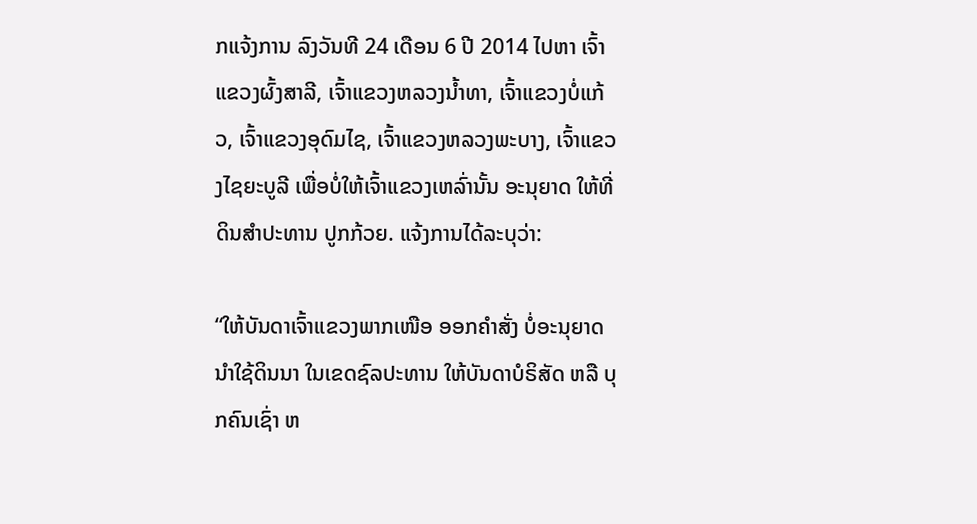ກແຈ້ງການ ລົງວັນທີ 24 ເດືອນ 6 ປີ 2014 ໄປຫາ ເຈົ້າແຂວງຜົ້ງສາລີ, ເຈົ້າແຂວງຫລວງນ້ຳທາ, ເຈົ້າແຂວງບໍ່ແກ້ວ, ເຈົ້າແຂວງອຸດົມໄຊ, ເຈົ້າແຂວງຫລວງພະບາງ, ເຈົ້າແຂວງໄຊຍະບູລີ ເພື່ອບໍ່ໃຫ້ເຈົ້າແຂວງເຫລົ່ານັ້ນ ອະນຸຍາດ ໃຫ້ທີ່ດິນສຳປະທານ ປູກກ້ວຍ. ແຈ້ງການໄດ້ລະບຸວ່າ:

“ໃຫ້ບັນດາເຈົ້າແຂວງພາກເໜືອ ອອກຄຳສັ່ງ ບໍ່ອະນຸຍາດນຳໃຊ້ດິນນາ ໃນເຂດຊົລປະທານ ໃຫ້ບັນດາບໍຣິສັດ ຫລື ບຸກຄົນເຊົ່າ ຫ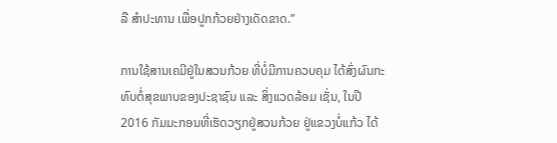ລື ສຳປະທານ ເພື່ອປູກກ້ວຍຢ່າງເດັດຂາດ.”

ການໃຊ້ສານເຄມີຢູ່ໃນສວນກ້ວຍ ທີ່ບໍ່ມີການຄວບຄຸມ ໄດ້ສົ່ງຜົນກະທົບຕໍ່ສຸຂພາບຂອງປະຊາຊົນ ແລະ ສິ່ງແວດລ້ອມ ເຊັ່ນ, ໃນປີ 2016 ກັມມະກອນທີ່ເຮັດວຽກຢູ່ສວນກ້ວຍ ຢູ່ແຂວງບໍ່ແກ້ວ ໄດ້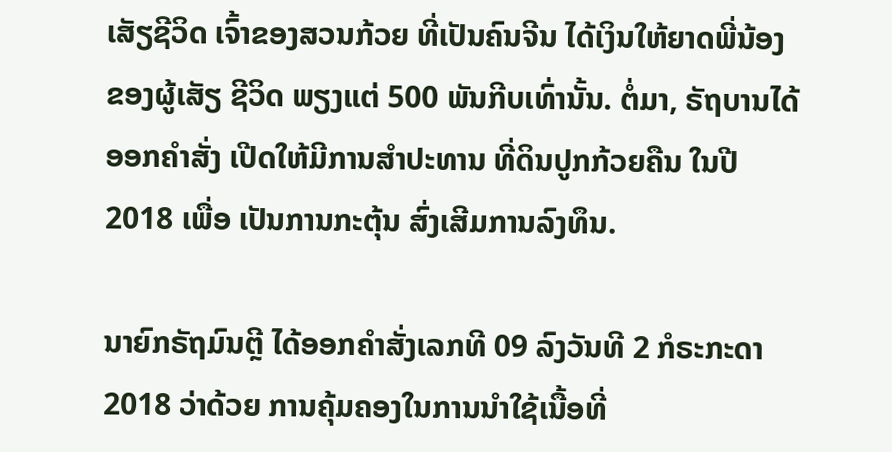ເສັຽຊີວິດ ເຈົ້າຂອງສວນກ້ວຍ ທີ່ເປັນຄົນຈີນ ໄດ້ເງິນໃຫ້ຍາດພີ່ນ້ອງ ຂອງຜູ້ເສັຽ ຊີວິດ ພຽງແຕ່ 500 ພັນກີບເທົ່ານັ້ນ. ຕໍ່ມາ, ຣັຖບານໄດ້ອອກຄຳສັ່ງ ເປີດໃຫ້ມີການສຳປະທານ ທີ່ດິນປູກກ້ວຍຄືນ ໃນປີ 2018 ເພື່ອ ເປັນການກະຕຸ້ນ ສົ່ງເສີມການລົງທຶນ.

ນາຍົກຣັຖມົນຕຼີ ໄດ້ອອກຄຳສັ່ງເລກທີ 09 ລົງວັນທີ 2 ກໍຣະກະດາ 2018 ວ່າດ້ວຍ ການຄຸ້ມຄອງໃນການນຳໃຊ້ເນື້ອທີ່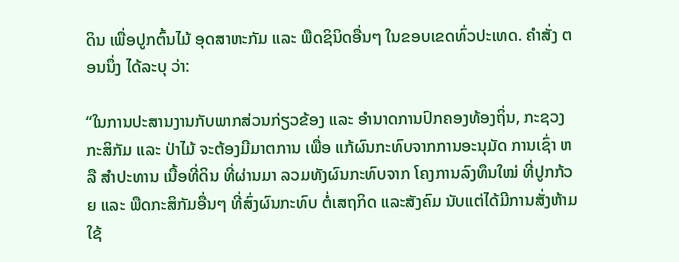ດິນ ເພື່ອປູກຕົ້ນໄມ້ ອຸດສາຫະກັມ ແລະ ພືດຊິນິດອື່ນໆ ໃນຂອບເຂດທົ່ວປະເທດ. ຄຳສັ່ງ ຕອນນຶ່ງ ໄດ້ລະບຸ ວ່າ:

“ໃນການປະສານງານກັບພາກສ່ວນກ່ຽວຂ້ອງ ແລະ ອຳນາດການປົກຄອງທ້ອງຖິ່ນ, ກະຊວງກະສິກັມ ແລະ ປ່າໄມ້ ຈະຕ້ອງມີມາຕການ ເພື່ອ ແກ້ຜົນກະທົບຈາກການອະນຸມັດ ການເຊົ່າ ຫລື ສຳປະທານ ເນື້ອທີ່ດິນ ທີ່ຜ່ານມາ ລວມທັງຜົນກະທົບຈາກ ໂຄງການລົງທຶນໃໝ່ ທີ່ປູກກ້ວຍ ແລະ ພືດກະສິກັມອື່ນໆ ທີ່ສົ່ງຜົນກະທົບ ຕໍ່ເສຖກິດ ແລະສັງຄົມ ນັບແຕ່ໄດ້ມີການສັ່ງຫ້າມ ໃຊ້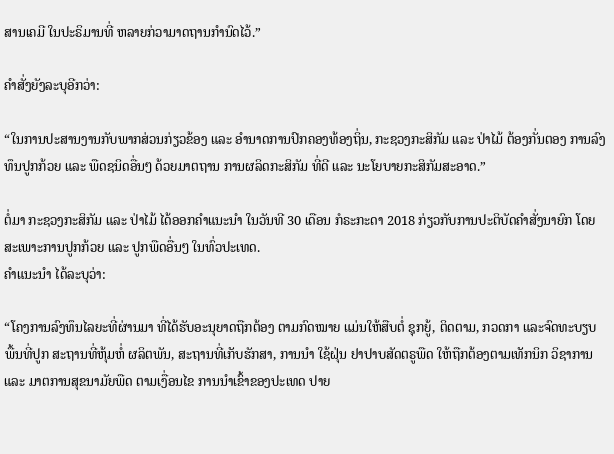ສານເຄມີ ໃນປະຣິມານທີ່ ຫລາຍກ່ວາມາດຖານກຳນົດໄວ້.”

ຄຳສັ່ງຍັງລະບຸອີກວ່າ:

“ໃນການປະສານງານກັບພາກສ່ວນກ່ຽວຂ້ອງ ແລະ ອຳນາດການປົກຄອງທ້ອງຖິ່ນ, ກະຊວງກະສິກັມ ແລະ ປ່າໄມ້ ຕ້ອງກັ່ນຕອງ ການລົງທຶນປູກກ້ວຍ ແລະ ພືດຊນິດອື່ນໆ ດ້ວຍມາຕຖານ ການຜລິດກະສິກັມ ທີ່ດີ ແລະ ນະໂຍບາຍກະສິກັມສະອາດ.”

ຕໍ່ມາ ກະຊວງກະສິກັມ ແລະ ປ່າໄມ້ ໄດ້ອອກຄຳແນະນຳ ໃນວັນທີ 30 ເດືອນ ກໍຣະກະດາ 2018 ກ່ຽວກັບການປະຕິບັດຄຳສັ່ງນາຍົກ ໂດຍ ສະເພາະການປູກກ້ວຍ ແລະ ປູກພືດອື່ນໆ ໃນທົ່ວປະເທດ.
ຄຳແນະນຳ ໄດ້ລະບຸວ່າ:

“ໂຄງການລົງທຶນໄລຍະທີ່ຜ່ານມາ ທີ່ໄດ້ຮັບອະນຸຍາດຖືກຕ້ອງ ຕາມກົດໝາຍ ແມ່ນໃຫ້ສືບຕໍ່ ຊຸກຍູ້, ຕິດຕາມ, ກວດກາ ແລະຈົດທະບຽບ ພື້ນທີ່ປູກ ສະຖານທີ່ຫຸ້ມຫໍ່ ຜລິຕພັນ, ສະຖານທີ່ເກັບຮັກສາ, ການນຳ ໃຊ້ຝຸ່ນ ຢາປາບສັດຕຣູພືດ ໃຫ້ຖືກຕ້ອງຕາມເທັກນິກ ວິຊາການ ແລະ ມາຕການສຸຂນາມັຍພືດ ຕາມເງື່ອນໄຂ ການນຳເຂົ້າຂອງປະເທດ ປາຍ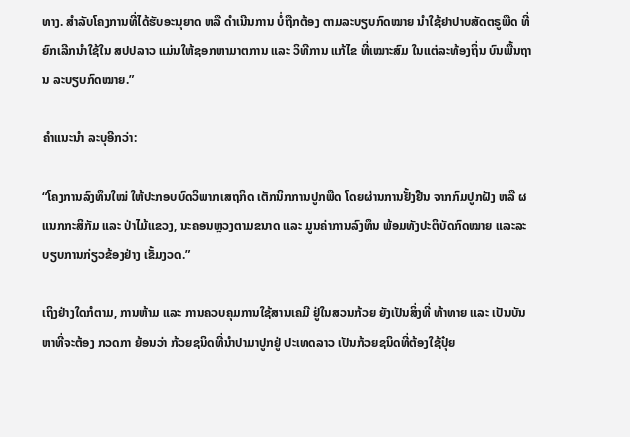ທາງ. ສຳລັບໂຄງການທີ່ໄດ້ຮັບອະນຸຍາດ ຫລື ດຳເນີນການ ບໍ່ຖືກຕ້ອງ ຕາມລະບຽບກົດໝາຍ ນຳໃຊ້ຢາປາບສັດຕຣູພືດ ທີ່ຍົກເລີກນໍາໃຊ້ໃນ ສປປລາວ ແມ່ນໃຫ້ຊອກຫາມາຕການ ແລະ ວິທີການ ແກ້ໄຂ ທີ່ເໝາະສົມ ໃນແຕ່ລະທ້ອງຖິ່ນ ບົນພື້ນຖານ ລະບຽບກົດໝາຍ.”

ຄຳແນະນຳ ລະບຸອີກວ່າ:

“ໂຄງການລົງທຶນໃໝ່ ໃຫ້ປະກອບບົດວິພາກເສຖກິດ ເຕັກນິກການປູກພືດ ໂດຍຜ່ານການຢັ້ງຢືນ ຈາກກົມປູກຝັງ ຫລື ຜແນກກະສິກັມ ແລະ ປ່າໄມ້ແຂວງ, ນະຄອນຫຼວງຕາມຂນາດ ແລະ ມູນຄ່າການລົງທຶນ ພ້ອມທັງປະຕິບັດກົດໝາຍ ແລະລະບຽບການກ່ຽວຂ້ອງຢ່າງ ເຂັ້ມງວດ.”

ເຖິງຢ່າງໃດກໍຕາມ, ການຫ້າມ ແລະ ການຄວບຄຸມການໃຊ້ສານເຄມີ ຢູ່ໃນສວນກ້ວຍ ຍັງເປັນສິ່ງທີ່ ທ້າທາຍ ແລະ ເປັນບັນຫາທີ່ຈະຕ້ອງ ກວດກາ ຍ້ອນວ່າ ກ້ວຍຊນິດທີ່ນຳປາມາປູກຢູ່ ປະເທດລາວ ເປັນກ້ວຍຊນິດທີ່ຕ້ອງໃຊ້ປຸ໋ຍ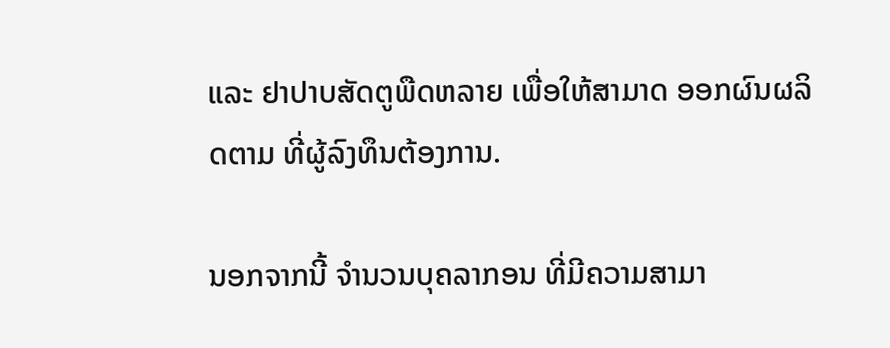ແລະ ຢາປາບສັດຕູພືດຫລາຍ ເພື່ອໃຫ້ສາມາດ ອອກຜົນຜລິດຕາມ ທີ່ຜູ້ລົງທຶນຕ້ອງການ.

ນອກຈາກນີ້ ຈຳນວນບຸຄລາກອນ ທີ່ມີຄວາມສາມາ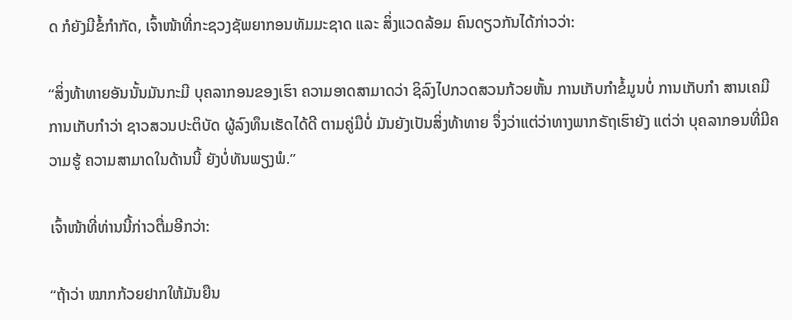ດ ກໍຍັງມີຂໍ້ກຳກັດ, ເຈົ້າໜ້າທີ່ກະຊວງຊັພຍາກອນທັມມະຊາດ ແລະ ສິ່ງແວດລ້ອມ ຄົນດຽວກັນໄດ້ກ່າວວ່າ:

“ສິ່ງທ້າທາຍອັນນັ້ນມັນກະມີ ບຸຄລາກອນຂອງເຮົາ ຄວາມອາດສາມາດວ່າ ຊິລົງໄປກວດສວນກ້ວຍຫັ້ນ ການເກັບກຳຂໍ້ມູນບໍ່ ການເກັບກຳ ສານເຄມີ ການເກັບກຳວ່າ ຊາວສວນປະຕິບັດ ຜູ້ລົງທຶນເຮັດໄດ້ດີ ຕາມຄູ່ມືບໍ່ ມັນຍັງເປັນສິ່ງທ້າທາຍ ຈຶ່ງວ່າແຕ່ວ່າທາງພາກຣັຖເຮົາຍັງ ແຕ່ວ່າ ບຸຄລາກອນທີ່ມີຄວາມຮູ້ ຄວາມສາມາດໃນດ້ານນີ້ ຍັງບໍ່ທັນພຽງພໍ.”

ເຈົ້າໜ້າທີ່ທ່ານນີ້ກ່າວຕື່ມອີກວ່າ:

“ຖ້າວ່າ ໝາກກ້ວຍຢາກໃຫ້ມັນຍືນ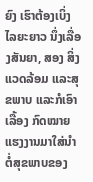ຍົງ ເຮົາຕ້ອງເບິ່ງໄລຍະຍາວ ນຶ່ງເລື່ອງສັນຍາ, ສອງ ສິ່ງແວດລ້ອມ ແລະສຸຂພາບ ແລະກໍເອົາເລື້ອງ ກົດໝາຍ ແຮງງານມາໃສ່ນຳ ຕໍ່ສຸຂພາບຂອງ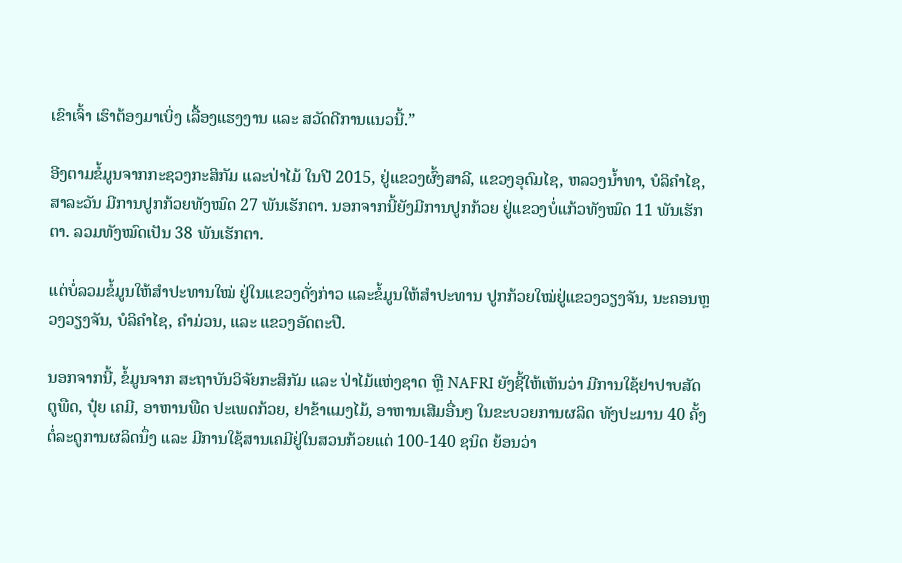ເຂົາເຈົ້າ ເຮົາຕ້ອງມາເບິ່ງ ເລື້ອງແຮງງານ ແລະ ສວັດດີການແນວນີ້.”

ອີງຕາມຂໍ້ມູນຈາກກະຊວງກະສິກັມ ແລະປ່າໄມ້ ໃນປີ 2015, ຢູ່ແຂວງຜົ້ງສາລີ, ແຂວງອຸດົມໄຊ, ຫລວງນ້ຳທາ, ບໍລິຄຳໄຊ, ສາລະວັນ ມີການປູກກ້ວຍທັງໝົດ 27 ພັນເຮັກຕາ. ນອກຈາກນີ້ຍັງມີການປູກກ້ວຍ ຢູ່ແຂວງບໍ່ແກ້ວທັງໝົດ 11 ພັນເຮັກຕາ. ລວມທັງໝົດເປັນ 38 ພັນເຮັກຕາ.

ແຕ່ບໍ່ລວມຂໍ້ມູນໃຫ້ສຳປະທານໃໝ່ ຢູ່ໃນແຂວງດັ່ງກ່າວ ແລະຂໍ້ມູນໃຫ້ສຳປະທານ ປູກກ້ວຍໃໝ່ຢູ່ແຂວງວຽງຈັນ, ນະຄອນຫຼວງວຽງຈັນ, ບໍລິຄຳໄຊ, ຄຳມ່ວນ, ແລະ ແຂວງອັດຕະປື.

ນອກຈາກນີ້, ຂໍ້ມູນຈາກ ສະຖາບັນວິຈັຍກະສິກັມ ແລະ ປ່າໄມ້ແຫ່ງຊາດ ຫຼື NAFRI ຍັງຊີ້ໃຫ້ເຫັນວ່າ ມີການໃຊ້ຢາປາບສັດຕູພືດ, ປຸ໋ຍ ເຄມີ, ອາຫານພືດ ປະເພດກ້ວຍ, ຢາຂ້າແມງໄມ້, ອາຫານເສີມອື່ນໆ ໃນຂະບວຍການຜລິດ ທັງປະມານ 40 ຄັ້ງ ຕໍ່ລະດູການຜລິດນຶ່ງ ແລະ ມີການໃຊ້ສານເຄມີຢູ່ໃນສວນກ້ວຍແຕ່ 100-140 ຊນິດ ຍ້ອນວ່າ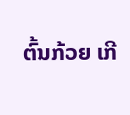ຕົ້ນກ້ວຍ ເກີ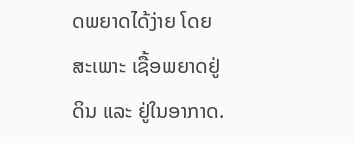ດພຍາດໄດ້ງ່າຍ ໂດຍສະເພາະ ເຊື້ອພຍາດຢູ່ດິນ ແລະ ຢູ່ໃນອາກາດ.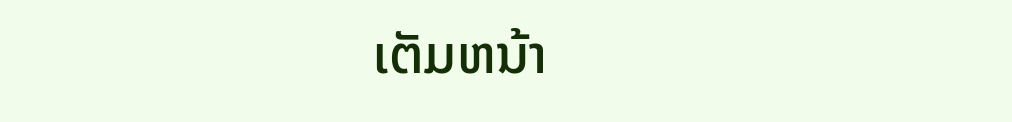ເຕັມຫນ້າ